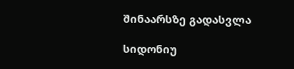შინაარსზე გადასვლა

სიდონიუ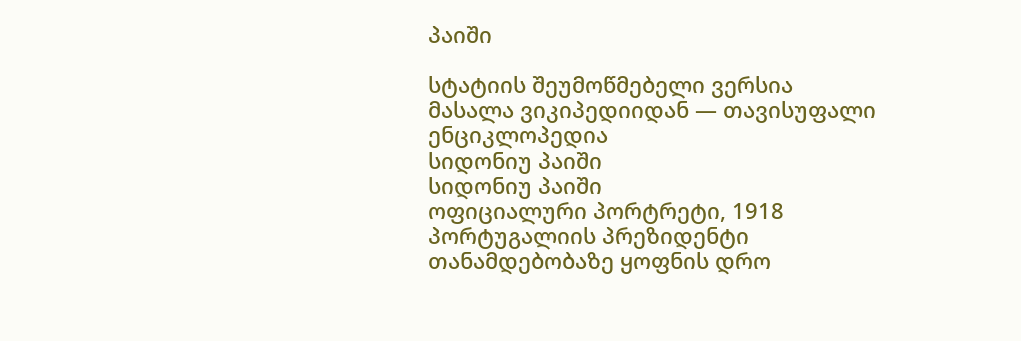პაიში

სტატიის შეუმოწმებელი ვერსია
მასალა ვიკიპედიიდან — თავისუფალი ენციკლოპედია
სიდონიუ პაიში
სიდონიუ პაიში
ოფიციალური პორტრეტი, 1918
პორტუგალიის პრეზიდენტი
თანამდებობაზე ყოფნის დრო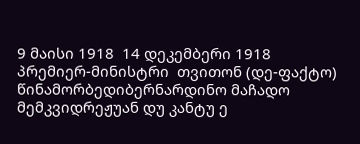9 მაისი 1918  14 დეკემბერი 1918
პრემიერ-მინისტრი  თვითონ (დე-ფაქტო)
წინამორბედიბერნარდინო მაჩადო
მემკვიდრეჟუან დუ კანტუ ე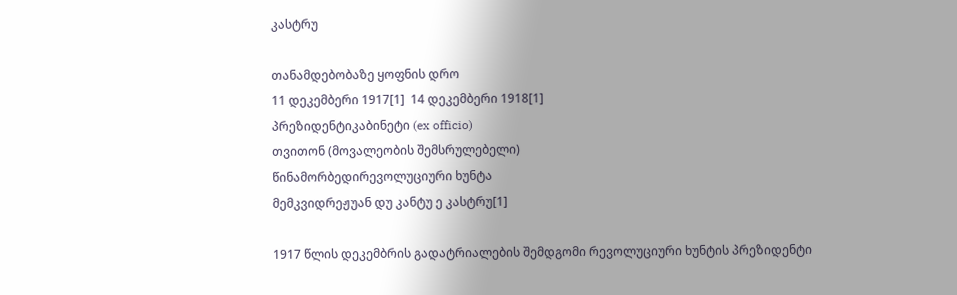კასტრუ

თანამდებობაზე ყოფნის დრო
11 დეკემბერი 1917[1]  14 დეკემბერი 1918[1]
პრეზიდენტიკაბინეტი (ex officio)
თვითონ (მოვალეობის შემსრულებელი)
წინამორბედირევოლუციური ხუნტა
მემკვიდრეჟუან დუ კანტუ ე კასტრუ[1]

1917 წლის დეკემბრის გადატრიალების შემდგომი რევოლუციური ხუნტის პრეზიდენტი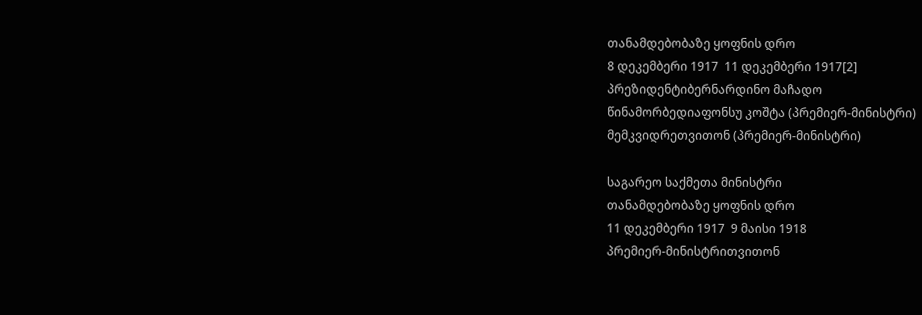თანამდებობაზე ყოფნის დრო
8 დეკემბერი 1917  11 დეკემბერი 1917[2]
პრეზიდენტიბერნარდინო მაჩადო
წინამორბედიაფონსუ კოშტა (პრემიერ-მინისტრი)
მემკვიდრეთვითონ (პრემიერ-მინისტრი)

საგარეო საქმეთა მინისტრი
თანამდებობაზე ყოფნის დრო
11 დეკემბერი 1917  9 მაისი 1918
პრემიერ-მინისტრითვითონ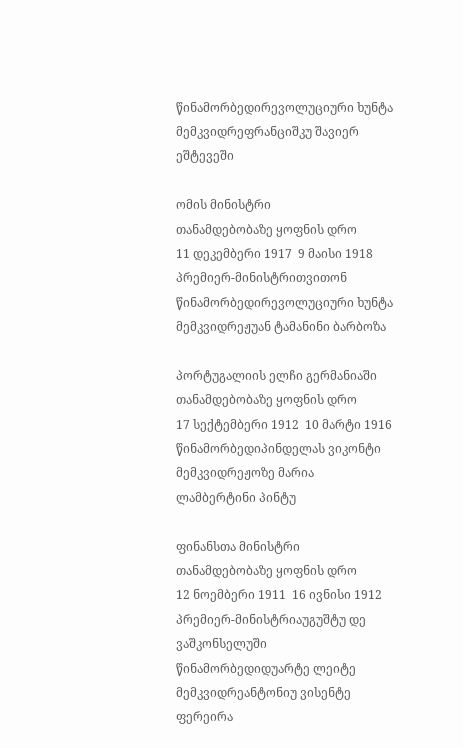წინამორბედირევოლუციური ხუნტა
მემკვიდრეფრანციშკუ შავიერ ეშტევეში

ომის მინისტრი
თანამდებობაზე ყოფნის დრო
11 დეკემბერი 1917  9 მაისი 1918
პრემიერ-მინისტრითვითონ
წინამორბედირევოლუციური ხუნტა
მემკვიდრეჟუან ტამანინი ბარბოზა

პორტუგალიის ელჩი გერმანიაში
თანამდებობაზე ყოფნის დრო
17 სექტემბერი 1912  10 მარტი 1916
წინამორბედიპინდელას ვიკონტი
მემკვიდრეჟოზე მარია ლამბერტინი პინტუ

ფინანსთა მინისტრი
თანამდებობაზე ყოფნის დრო
12 ნოემბერი 1911  16 ივნისი 1912
პრემიერ-მინისტრიაუგუშტუ დე ვაშკონსელუში
წინამორბედიდუარტე ლეიტე
მემკვიდრეანტონიუ ვისენტე ფერეირა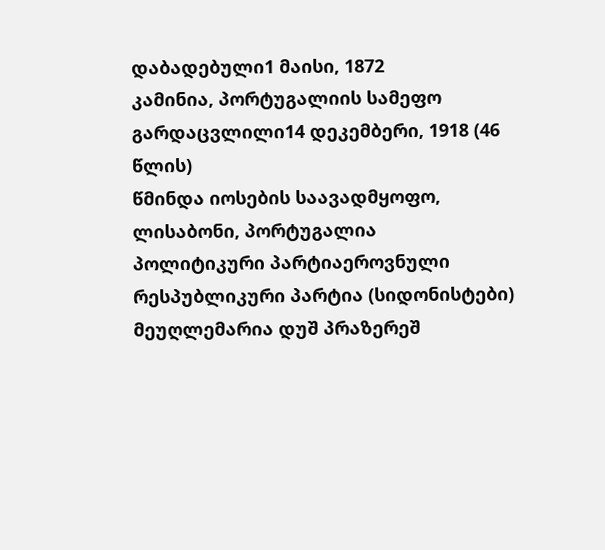დაბადებული1 მაისი, 1872
კამინია, პორტუგალიის სამეფო
გარდაცვლილი14 დეკემბერი, 1918 (46 წლის)
წმინდა იოსების საავადმყოფო, ლისაბონი, პორტუგალია
პოლიტიკური პარტიაეროვნული რესპუბლიკური პარტია (სიდონისტები)
მეუღლემარია დუშ პრაზერეშ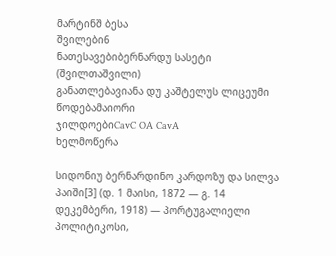მარტინშ ბესა
შვილები6
ნათესავებიბერნარდუ სასეტი (შვილთაშვილი)
განათლებავიანა დუ კაშტელუს ლიცეუმი
წოდებამაიორი
ჯილდოებიCavC OA CavA
ხელმოწერა

სიდონიუ ბერნარდინო კარდოზუ და სილვა პაიში[3] (დ. 1 მაისი, 1872 — გ. 14 დეკემბერი, 1918) — პორტუგალიელი პოლიტიკოსი,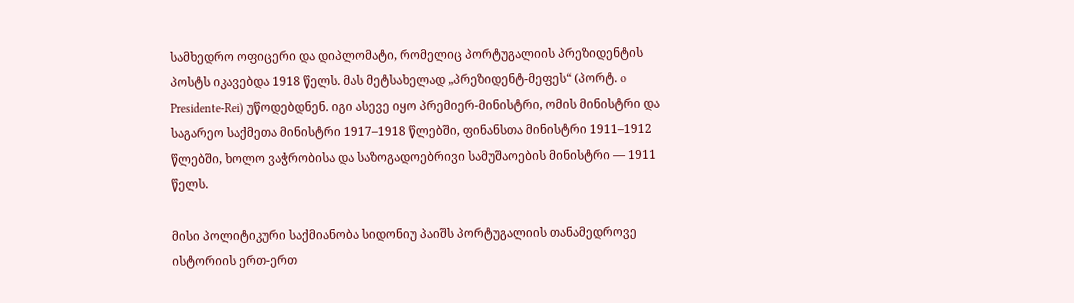სამხედრო ოფიცერი და დიპლომატი, რომელიც პორტუგალიის პრეზიდენტის პოსტს იკავებდა 1918 წელს. მას მეტსახელად „პრეზიდენტ-მეფეს“ (პორტ. o Presidente-Rei) უწოდებდნენ. იგი ასევე იყო პრემიერ-მინისტრი, ომის მინისტრი და საგარეო საქმეთა მინისტრი 1917–1918 წლებში, ფინანსთა მინისტრი 1911–1912 წლებში, ხოლო ვაჭრობისა და საზოგადოებრივი სამუშაოების მინისტრი — 1911 წელს.

მისი პოლიტიკური საქმიანობა სიდონიუ პაიშს პორტუგალიის თანამედროვე ისტორიის ერთ-ერთ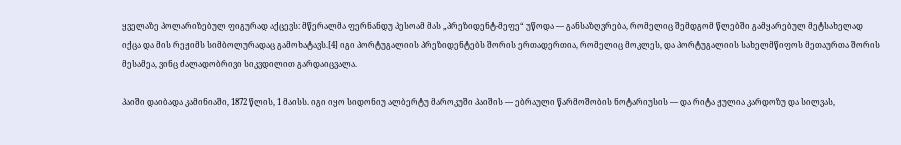ყველაზე პოლარიზებულ ფიგურად აქცევს: მწერალმა ფერნანდუ პესოამ მას „პრეზიდენტ-მეფე“ უწოდა — განსაზღვრება, რომელიც შემდგომ წლებში გამყარებულ მეტსახელად იქცა და მის რეჟიმს სიმბოლურადაც გამოხატავს.[4] იგი პორტუგალიის პრეზიდენტებს შორის ერთადერთია, რომელიც მოკლეს, და პორტუგალიის სახელმწიფოს მეთაურთა შორის მესამეა, ვინც ძალადობრივი სიკვდილით გარდაიცვალა.

პაიში დაიბადა კამინიაში, 1872 წლის, 1 მაისს. იგი იყო სიდონიუ ალბერტუ მაროკუში პაიშის — ებრაული წარმოშობის ნოტარიუსის — და რიტა ჟულია კარდოზუ და სილვას,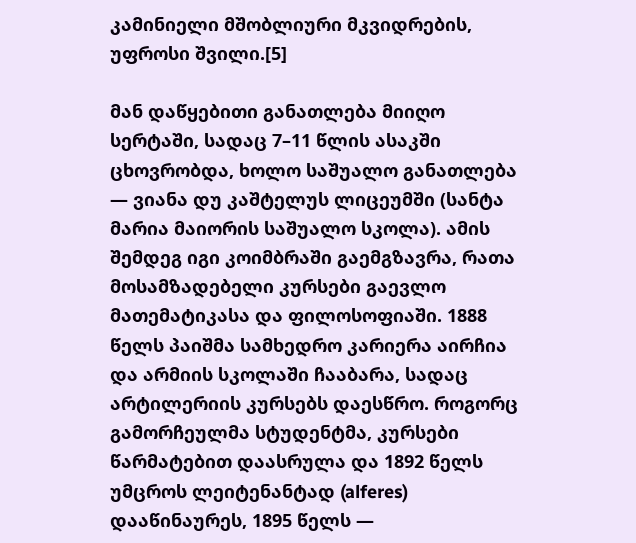კამინიელი მშობლიური მკვიდრების, უფროსი შვილი.[5]

მან დაწყებითი განათლება მიიღო სერტაში, სადაც 7–11 წლის ასაკში ცხოვრობდა, ხოლო საშუალო განათლება — ვიანა დუ კაშტელუს ლიცეუმში (სანტა მარია მაიორის საშუალო სკოლა). ამის შემდეგ იგი კოიმბრაში გაემგზავრა, რათა მოსამზადებელი კურსები გაევლო მათემატიკასა და ფილოსოფიაში. 1888 წელს პაიშმა სამხედრო კარიერა აირჩია და არმიის სკოლაში ჩააბარა, სადაც არტილერიის კურსებს დაესწრო. როგორც გამორჩეულმა სტუდენტმა, კურსები წარმატებით დაასრულა და 1892 წელს უმცროს ლეიტენანტად (alferes) დააწინაურეს, 1895 წელს —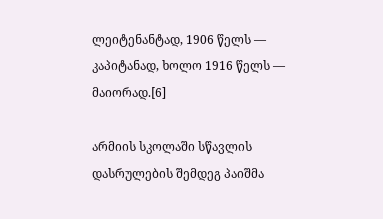ლეიტენანტად, 1906 წელს — კაპიტანად, ხოლო 1916 წელს — მაიორად.[6]

არმიის სკოლაში სწავლის დასრულების შემდეგ პაიშმა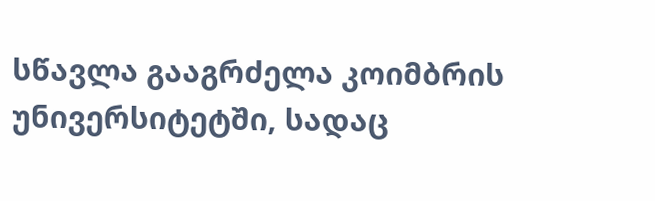სწავლა გააგრძელა კოიმბრის უნივერსიტეტში, სადაც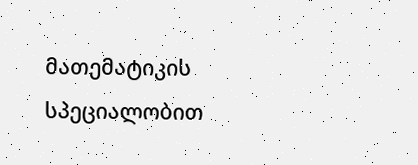მათემატიკის სპეციალობით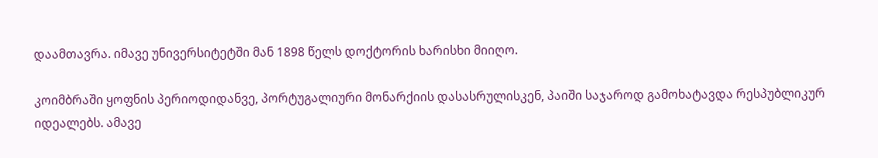დაამთავრა. იმავე უნივერსიტეტში მან 1898 წელს დოქტორის ხარისხი მიიღო.

კოიმბრაში ყოფნის პერიოდიდანვე, პორტუგალიური მონარქიის დასასრულისკენ, პაიში საჯაროდ გამოხატავდა რესპუბლიკურ იდეალებს. ამავე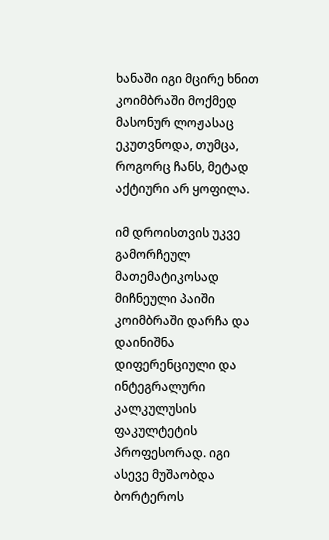ხანაში იგი მცირე ხნით კოიმბრაში მოქმედ მასონურ ლოჟასაც ეკუთვნოდა, თუმცა, როგორც ჩანს, მეტად აქტიური არ ყოფილა.

იმ დროისთვის უკვე გამორჩეულ მათემატიკოსად მიჩნეული პაიში კოიმბრაში დარჩა და დაინიშნა დიფერენციული და ინტეგრალური კალკულუსის ფაკულტეტის პროფესორად. იგი ასევე მუშაობდა ბორტეროს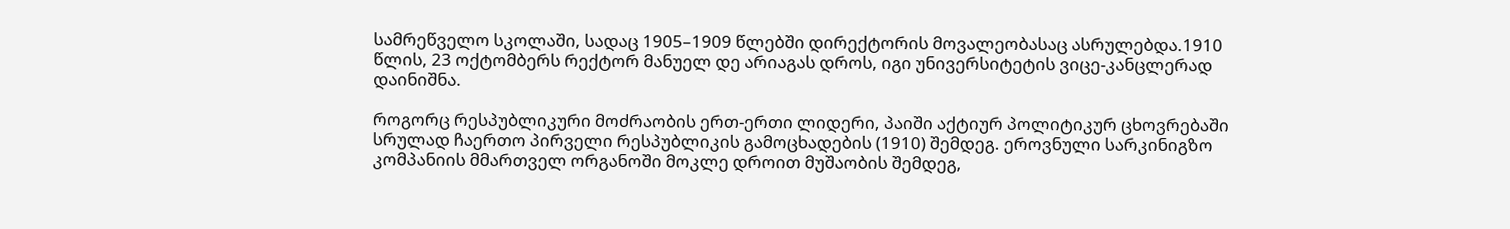სამრეწველო სკოლაში, სადაც 1905–1909 წლებში დირექტორის მოვალეობასაც ასრულებდა.1910 წლის, 23 ოქტომბერს რექტორ მანუელ დე არიაგას დროს, იგი უნივერსიტეტის ვიცე-კანცლერად დაინიშნა.

როგორც რესპუბლიკური მოძრაობის ერთ-ერთი ლიდერი, პაიში აქტიურ პოლიტიკურ ცხოვრებაში სრულად ჩაერთო პირველი რესპუბლიკის გამოცხადების (1910) შემდეგ. ეროვნული სარკინიგზო კომპანიის მმართველ ორგანოში მოკლე დროით მუშაობის შემდეგ,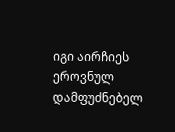იგი აირჩიეს ეროვნულ დამფუძნებელ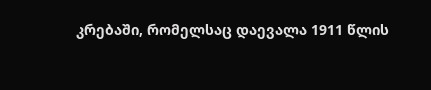კრებაში, რომელსაც დაევალა 1911 წლის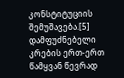კონსტიტუციის შემუშავება.[5] დამფუძნებელი კრების ერთ-ერთ წამყვან წევრად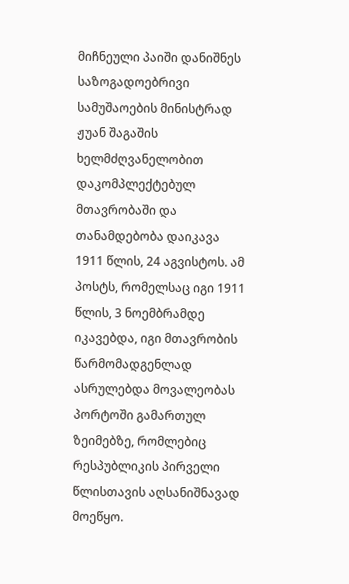მიჩნეული პაიში დანიშნეს საზოგადოებრივი სამუშაოების მინისტრად ჟუან შაგაშის ხელმძღვანელობით დაკომპლექტებულ მთავრობაში და თანამდებობა დაიკავა 1911 წლის, 24 აგვისტოს. ამ პოსტს, რომელსაც იგი 1911 წლის, 3 ნოემბრამდე იკავებდა, იგი მთავრობის წარმომადგენლად ასრულებდა მოვალეობას პორტოში გამართულ ზეიმებზე, რომლებიც რესპუბლიკის პირველი წლისთავის აღსანიშნავად მოეწყო.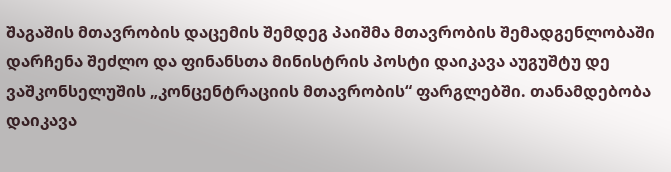შაგაშის მთავრობის დაცემის შემდეგ პაიშმა მთავრობის შემადგენლობაში დარჩენა შეძლო და ფინანსთა მინისტრის პოსტი დაიკავა აუგუშტუ დე ვაშკონსელუშის „კონცენტრაციის მთავრობის“ ფარგლებში. თანამდებობა დაიკავა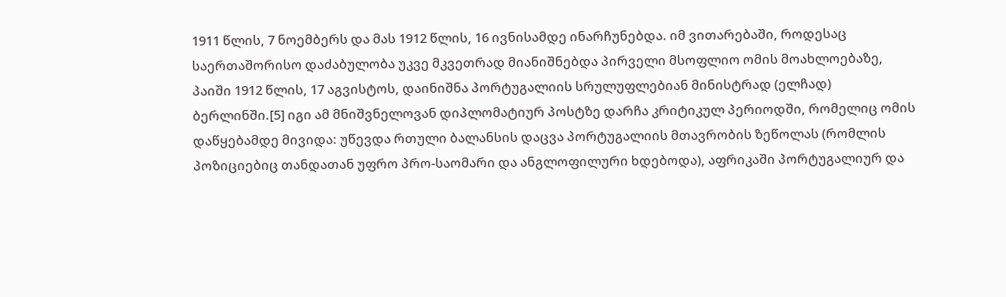1911 წლის, 7 ნოემბერს და მას 1912 წლის, 16 ივნისამდე ინარჩუნებდა. იმ ვითარებაში, როდესაც საერთაშორისო დაძაბულობა უკვე მკვეთრად მიანიშნებდა პირველი მსოფლიო ომის მოახლოებაზე, პაიში 1912 წლის, 17 აგვისტოს, დაინიშნა პორტუგალიის სრულუფლებიან მინისტრად (ელჩად) ბერლინში.[5] იგი ამ მნიშვნელოვან დიპლომატიურ პოსტზე დარჩა კრიტიკულ პერიოდში, რომელიც ომის დაწყებამდე მივიდა: უწევდა რთული ბალანსის დაცვა პორტუგალიის მთავრობის ზეწოლას (რომლის პოზიციებიც თანდათან უფრო პრო-საომარი და ანგლოფილური ხდებოდა), აფრიკაში პორტუგალიურ და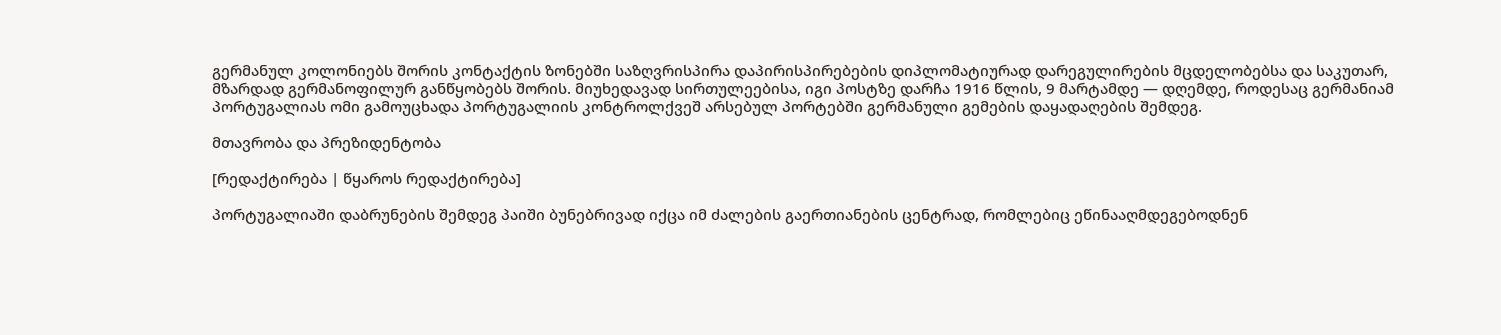გერმანულ კოლონიებს შორის კონტაქტის ზონებში საზღვრისპირა დაპირისპირებების დიპლომატიურად დარეგულირების მცდელობებსა და საკუთარ, მზარდად გერმანოფილურ განწყობებს შორის. მიუხედავად სირთულეებისა, იგი პოსტზე დარჩა 1916 წლის, 9 მარტამდე — დღემდე, როდესაც გერმანიამ პორტუგალიას ომი გამოუცხადა პორტუგალიის კონტროლქვეშ არსებულ პორტებში გერმანული გემების დაყადაღების შემდეგ.

მთავრობა და პრეზიდენტობა

[რედაქტირება | წყაროს რედაქტირება]

პორტუგალიაში დაბრუნების შემდეგ პაიში ბუნებრივად იქცა იმ ძალების გაერთიანების ცენტრად, რომლებიც ეწინააღმდეგებოდნენ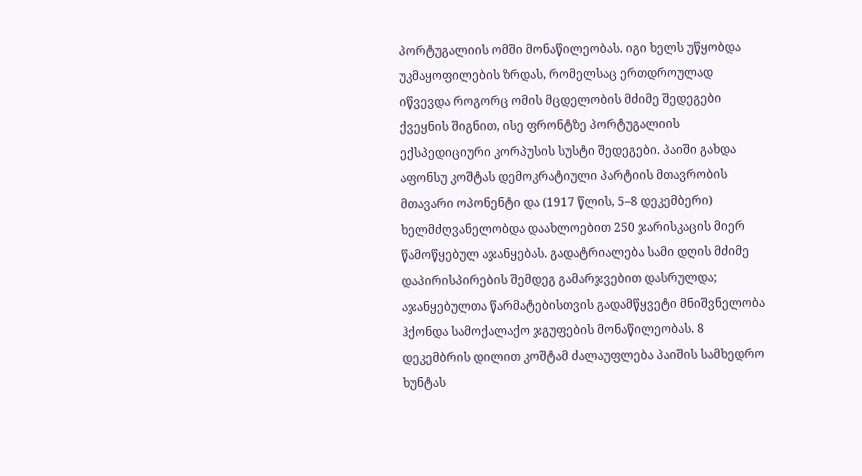პორტუგალიის ომში მონაწილეობას. იგი ხელს უწყობდა უკმაყოფილების ზრდას, რომელსაც ერთდროულად იწვევდა როგორც ომის მცდელობის მძიმე შედეგები ქვეყნის შიგნით, ისე ფრონტზე პორტუგალიის ექსპედიციური კორპუსის სუსტი შედეგები. პაიში გახდა აფონსუ კოშტას დემოკრატიული პარტიის მთავრობის მთავარი ოპონენტი და (1917 წლის, 5–8 დეკემბერი) ხელმძღვანელობდა დაახლოებით 250 ჯარისკაცის მიერ წამოწყებულ აჯანყებას. გადატრიალება სამი დღის მძიმე დაპირისპირების შემდეგ გამარჯვებით დასრულდა; აჯანყებულთა წარმატებისთვის გადამწყვეტი მნიშვნელობა ჰქონდა სამოქალაქო ჯგუფების მონაწილეობას. 8 დეკემბრის დილით კოშტამ ძალაუფლება პაიშის სამხედრო ხუნტას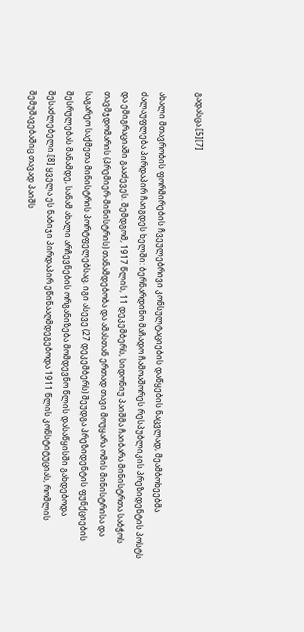გადასცა.[5][7]

ახალი მთავრობის ფორმირების ჩვეულებრივი კონსულტაციების დაწყების ნაცვლად, მეამბოხეებმა ძალაუფლება პირდაპირ ჩაიგდეს ხელში: ბერნარდინო მაჩადო ჩამოაშორეს რესპუბლიკის პრეზიდენტის პოსტს და ემიგრაციაში გააძევეს. შემდგომ, 1917 წლის, 11 დეკემბერს, სიდონიუ პაიშმა ჩაიბარა მინისტრთა საბჭოს თავმჯდომარის (პრემიერ-მინისტრის) თანამდებობა და ამასთან ერთად თავი მოუყარა ომის მინისტრისა და საგარეო საქმეთა მინისტრის პორტფელებსაც. იგი ასევე (27 დეკემბერს) შეუდგა პრეზიდენტის ფუნქციების შესრულებას მანამდე, სანამ ახალი არჩევნების ორგანიზება მომდევნო წლის დასაწყისში გახდებოდა შესაძლებელი.[8] ყველა ეს ნაბიჯი პირდაპირ ეწინააღმდეგებოდა 1911 წლის კონსტიტუციას, რომლის შემუშავებაშიც თავად პაიშს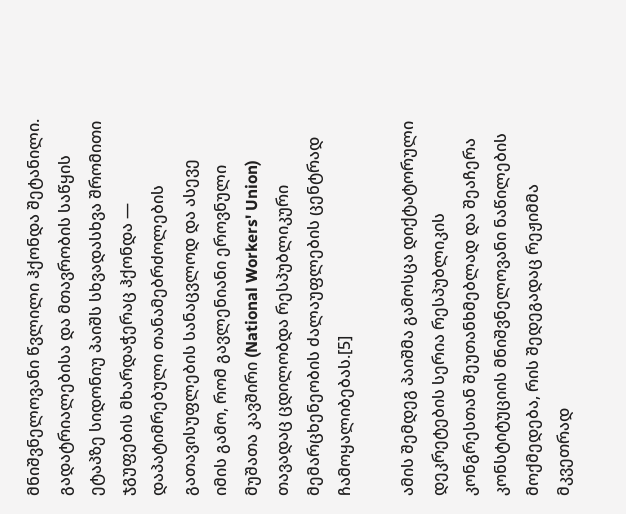მნიშვნელოვანი წვლილი ჰქონდა შეტანილი. გადატრიალებისა და მთავრობის საწყის ეტაპზე სიდონიუ პაიშს სხვადასხვა შრომითი ჯგუფების მხარდაჭერაც ჰქონდა — დაპატიმრებული თანამებრძოლების გათავისუფლების სანაცვლოდ და ასევე იმის გამო, რომ გავლენიანი ეროვნული მუშათა კავშირი (National Workers' Union) თავადაც ცდილობდა რესპუბლიკური მემარცხენეობის ძალაუფლების ცენტრად ჩამოყალიბებას.[5]

ამის შემდეგ პაიშმა გამოსცა დიქტატორული დეკრეტების სერია რესპუბლიკის კონგრესთან შეუთანხმებლად და შეაჩერა კონსტიტუციის მნიშვნელოვანი ნაწილების მოქმედება, რის შედეგადაც რეჟიმმა მკვეთრად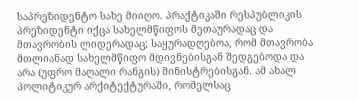საპრეზიდენტო სახე მიიღო. პრაქტიკაში რესპუბლიკის პრეზიდენტი იქცა სახელმწიფოს მეთაურადაც და მთავრობის ლიდერადაც; საყურადღებოა, რომ მთავრობა მთლიანად სახელმწიფო მდივნებისგან შედგებოდა და არა (უფრო მაღალი რანგის) მინისტრებისგან. ამ ახალ პოლიტიკურ არქიტექტურაში, რომელსაც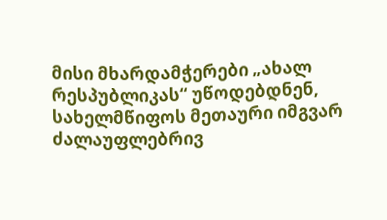მისი მხარდამჭერები „ახალ რესპუბლიკას“ უწოდებდნენ, სახელმწიფოს მეთაური იმგვარ ძალაუფლებრივ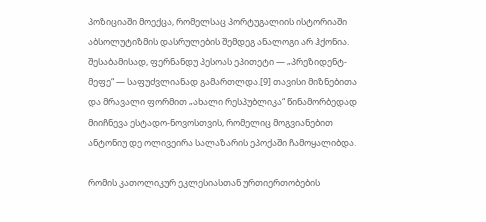პოზიციაში მოექცა, რომელსაც პორტუგალიის ისტორიაში აბსოლუტიზმის დასრულების შემდეგ ანალოგი არ ჰქონია. შესაბამისად, ფერნანდუ პესოას ეპითეტი — „პრეზიდენტ-მეფე“ — საფუძვლიანად გამართლდა.[9] თავისი მიზნებითა და მრავალი ფორმით „ახალი რესპუბლიკა“ წინამორბედად მიიჩნევა ესტადო-ნოვოსთვის, რომელიც მოგვიანებით ანტონიუ დე ოლივეირა სალაზარის ეპოქაში ჩამოყალიბდა.

რომის კათოლიკურ ეკლესიასთან ურთიერთობების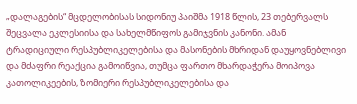„დალაგების“ მცდელობისას სიდონიუ პაიშმა 1918 წლის, 23 თებერვალს შეცვალა ეკლესიისა და სახელმწიფოს გამიჯვნის კანონი. ამან ტრადიციული რესპუბლიკელებისა და მასონების მხრიდან დაუყოვნებლივი და მძაფრი რეაქცია გამოიწვია, თუმცა ფართო მხარდაჭერა მოიპოვა კათოლიკეების, ზომიერი რესპუბლიკელებისა და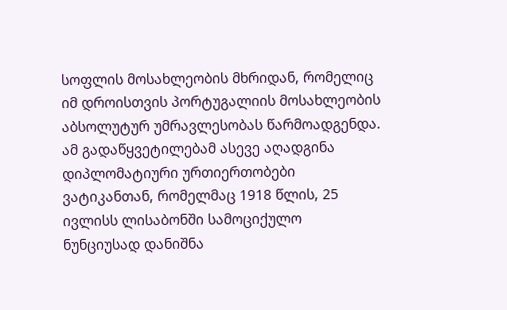სოფლის მოსახლეობის მხრიდან, რომელიც იმ დროისთვის პორტუგალიის მოსახლეობის აბსოლუტურ უმრავლესობას წარმოადგენდა. ამ გადაწყვეტილებამ ასევე აღადგინა დიპლომატიური ურთიერთობები ვატიკანთან, რომელმაც 1918 წლის, 25 ივლისს ლისაბონში სამოციქულო ნუნციუსად დანიშნა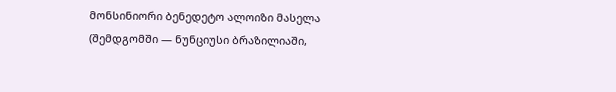მონსინიორი ბენედეტო ალოიზი მასელა (შემდგომში — ნუნციუსი ბრაზილიაში,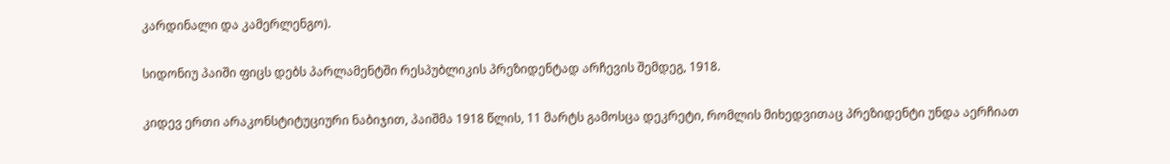კარდინალი და კამერლენგო).

სიდონიუ პაიში ფიცს დებს პარლამენტში რესპუბლიკის პრეზიდენტად არჩევის შემდეგ, 1918.

კიდევ ერთი არაკონსტიტუციური ნაბიჯით, პაიშმა 1918 წლის, 11 მარტს გამოსცა დეკრეტი, რომლის მიხედვითაც პრეზიდენტი უნდა აერჩიათ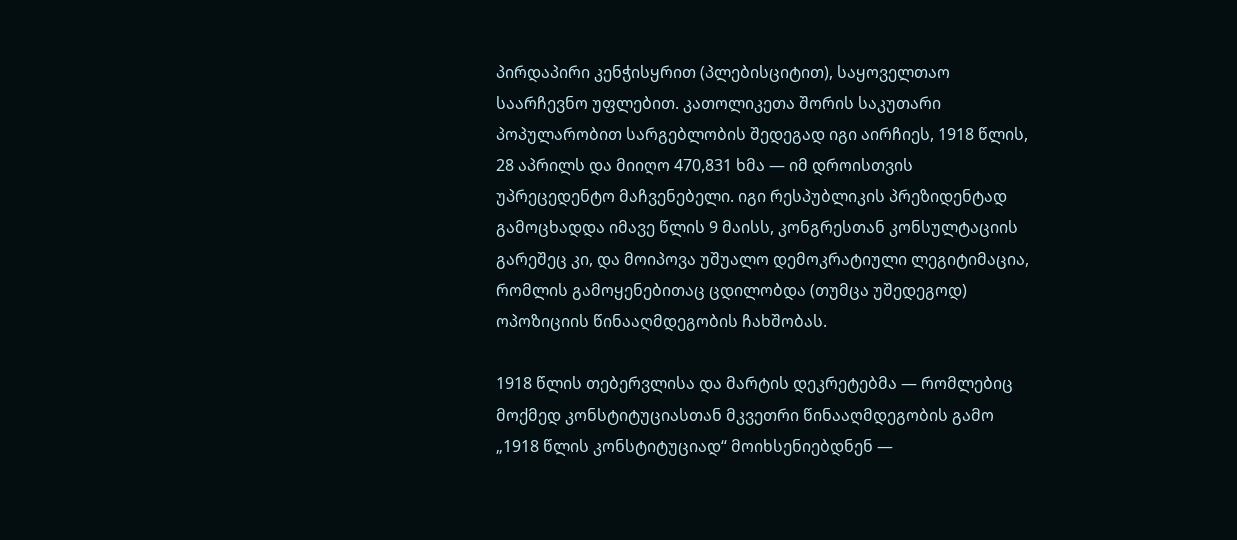პირდაპირი კენჭისყრით (პლებისციტით), საყოველთაო საარჩევნო უფლებით. კათოლიკეთა შორის საკუთარი პოპულარობით სარგებლობის შედეგად იგი აირჩიეს, 1918 წლის, 28 აპრილს და მიიღო 470,831 ხმა — იმ დროისთვის უპრეცედენტო მაჩვენებელი. იგი რესპუბლიკის პრეზიდენტად გამოცხადდა იმავე წლის 9 მაისს, კონგრესთან კონსულტაციის გარეშეც კი, და მოიპოვა უშუალო დემოკრატიული ლეგიტიმაცია, რომლის გამოყენებითაც ცდილობდა (თუმცა უშედეგოდ) ოპოზიციის წინააღმდეგობის ჩახშობას.

1918 წლის თებერვლისა და მარტის დეკრეტებმა — რომლებიც მოქმედ კონსტიტუციასთან მკვეთრი წინააღმდეგობის გამო „1918 წლის კონსტიტუციად“ მოიხსენიებდნენ —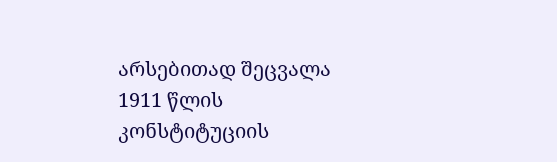არსებითად შეცვალა 1911 წლის კონსტიტუციის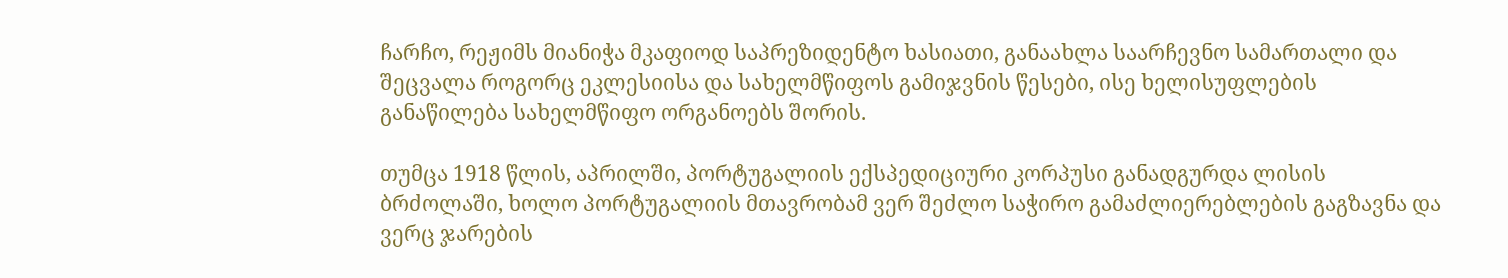ჩარჩო, რეჟიმს მიანიჭა მკაფიოდ საპრეზიდენტო ხასიათი, განაახლა საარჩევნო სამართალი და შეცვალა როგორც ეკლესიისა და სახელმწიფოს გამიჯვნის წესები, ისე ხელისუფლების განაწილება სახელმწიფო ორგანოებს შორის.

თუმცა 1918 წლის, აპრილში, პორტუგალიის ექსპედიციური კორპუსი განადგურდა ლისის ბრძოლაში, ხოლო პორტუგალიის მთავრობამ ვერ შეძლო საჭირო გამაძლიერებლების გაგზავნა და ვერც ჯარების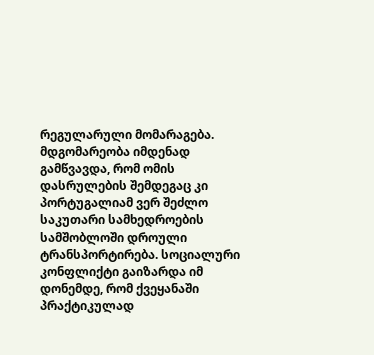რეგულარული მომარაგება. მდგომარეობა იმდენად გამწვავდა, რომ ომის დასრულების შემდეგაც კი პორტუგალიამ ვერ შეძლო საკუთარი სამხედროების სამშობლოში დროული ტრანსპორტირება. სოციალური კონფლიქტი გაიზარდა იმ დონემდე, რომ ქვეყანაში პრაქტიკულად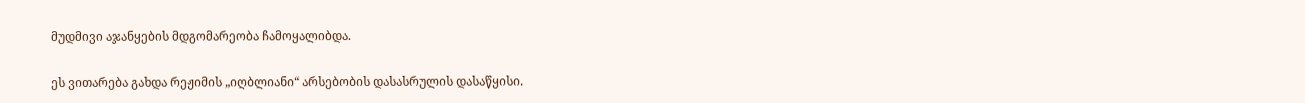მუდმივი აჯანყების მდგომარეობა ჩამოყალიბდა.

ეს ვითარება გახდა რეჟიმის „იღბლიანი“ არსებობის დასასრულის დასაწყისი.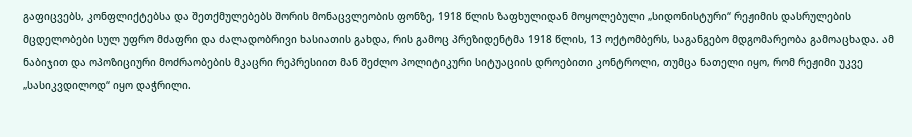გაფიცვებს, კონფლიქტებსა და შეთქმულებებს შორის მონაცვლეობის ფონზე, 1918 წლის ზაფხულიდან მოყოლებული „სიდონისტური“ რეჟიმის დასრულების მცდელობები სულ უფრო მძაფრი და ძალადობრივი ხასიათის გახდა, რის გამოც პრეზიდენტმა 1918 წლის, 13 ოქტომბერს, საგანგებო მდგომარეობა გამოაცხადა. ამ ნაბიჯით და ოპოზიციური მოძრაობების მკაცრი რეპრესიით მან შეძლო პოლიტიკური სიტუაციის დროებითი კონტროლი, თუმცა ნათელი იყო, რომ რეჟიმი უკვე „სასიკვდილოდ“ იყო დაჭრილი.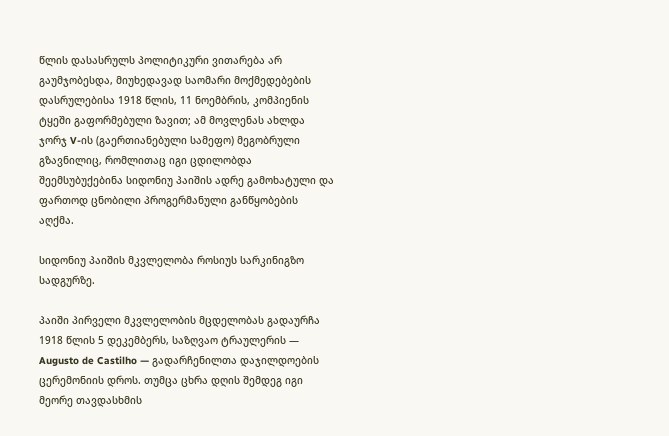წლის დასასრულს პოლიტიკური ვითარება არ გაუმჯობესდა, მიუხედავად საომარი მოქმედებების დასრულებისა 1918 წლის, 11 ნოემბრის, კომპიენის ტყეში გაფორმებული ზავით; ამ მოვლენას ახლდა ჯორჯ V-ის (გაერთიანებული სამეფო) მეგობრული გზავნილიც, რომლითაც იგი ცდილობდა შეემსუბუქებინა სიდონიუ პაიშის ადრე გამოხატული და ფართოდ ცნობილი პროგერმანული განწყობების აღქმა.

სიდონიუ პაიშის მკვლელობა როსიუს სარკინიგზო სადგურზე.

პაიში პირველი მკვლელობის მცდელობას გადაურჩა 1918 წლის 5 დეკემბერს, საზღვაო ტრაულერის — Augusto de Castilho — გადარჩენილთა დაჯილდოების ცერემონიის დროს. თუმცა ცხრა დღის შემდეგ იგი მეორე თავდასხმის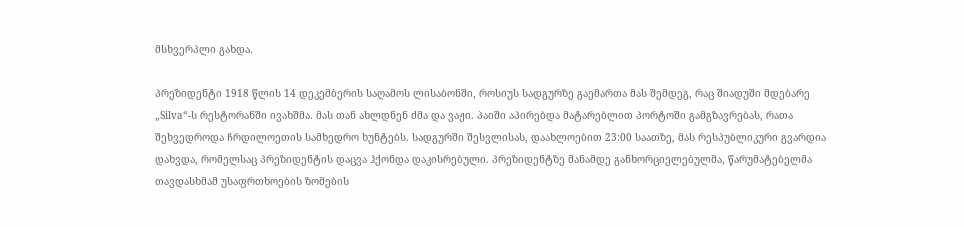მსხვერპლი გახდა.

პრეზიდენტი 1918 წლის 14 დეკემბერის საღამოს ლისაბონში, როსიუს სადგურზე გაემართა მას შემდეგ, რაც შიადუში მდებარე „Silva“-ს რესტორანში ივახშმა. მას თან ახლდნენ ძმა და ვაჟი. პაიში აპირებდა მატარებლით პორტოში გამგზავრებას, რათა შეხვედროდა ჩრდილოეთის სამხედრო ხუნტებს. სადგურში შესვლისას, დაახლოებით 23:00 საათზე, მას რესპუბლიკური გვარდია დახვდა, რომელსაც პრეზიდენტის დაცვა ჰქონდა დაკისრებული. პრეზიდენტზე მანამდე განხორციელებულმა, წარუმატებელმა თავდასხმამ უსაფრთხოების ზომების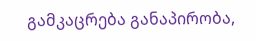გამკაცრება განაპირობა,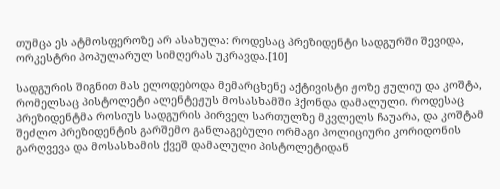თუმცა ეს ატმოსფეროზე არ ასახულა: როდესაც პრეზიდენტი სადგურში შევიდა, ორკესტრი პოპულარულ სიმღერას უკრავდა.[10]

სადგურის შიგნით მას ელოდებოდა მემარცხენე აქტივისტი ჟოზე ჟულიუ და კოშტა, რომელსაც პისტოლეტი ალენტეჟუს მოსასხამში ჰქონდა დამალული. როდესაც პრეზიდენტმა როსიუს სადგურის პირველ სართულზე მკვლელს ჩაუარა, და კოშტამ შეძლო პრეზიდენტის გარშემო განლაგებული ორმაგი პოლიციური კორიდონის გარღვევა და მოსასხამის ქვეშ დამალული პისტოლეტიდან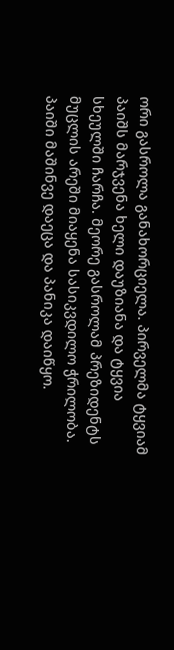ორი გასროლა განახორციელა. პირველმა ტყვიამ პაიშს მარჯვენა ხელი დაუზიანა და ტყვია სხეულში ჩარჩა. მეორე გასროლამ პრეზიდენტს მუცლის არეში მიაყენა სასიკვდილო ჭრილობა. პაიში მაშინვე დაეცა და პანიკა დაიწყო.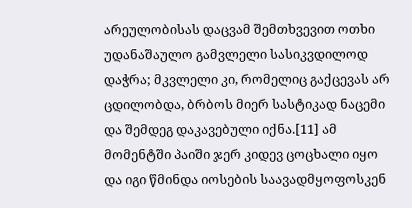არეულობისას დაცვამ შემთხვევით ოთხი უდანაშაულო გამვლელი სასიკვდილოდ დაჭრა; მკვლელი კი, რომელიც გაქცევას არ ცდილობდა, ბრბოს მიერ სასტიკად ნაცემი და შემდეგ დაკავებული იქნა.[11] ამ მომენტში პაიში ჯერ კიდევ ცოცხალი იყო და იგი წმინდა იოსების საავადმყოფოსკენ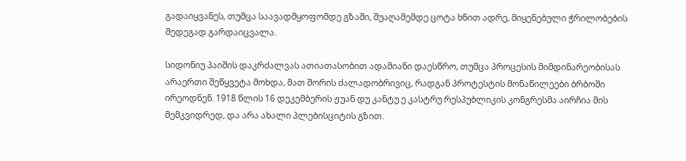გადაიყვანეს, თუმცა საავადმყოფომდე გზაში, შუაღამემდე ცოტა ხნით ადრე, მიყენებული ჭრილობების შედეგად გარდაიცვალა.

სიდონიუ პაიშის დაკრძალვას ათიათასობით ადამიანი დაესწრო, თუმცა პროცესის მიმდინარეობისას არაერთი შეწყვეტა მოხდა, მათ შორის ძალადობრივიც, რადგან პროტესტის მონაწილეები ბრბოში ირეოდნენ. 1918 წლის 16 დეკემბერის ჟუან დუ კანტუ ე კასტრუ რესპუბლიკის კონგრესმა აირჩია მის მემკვიდრედ, და არა ახალი პლებისციტის გზით.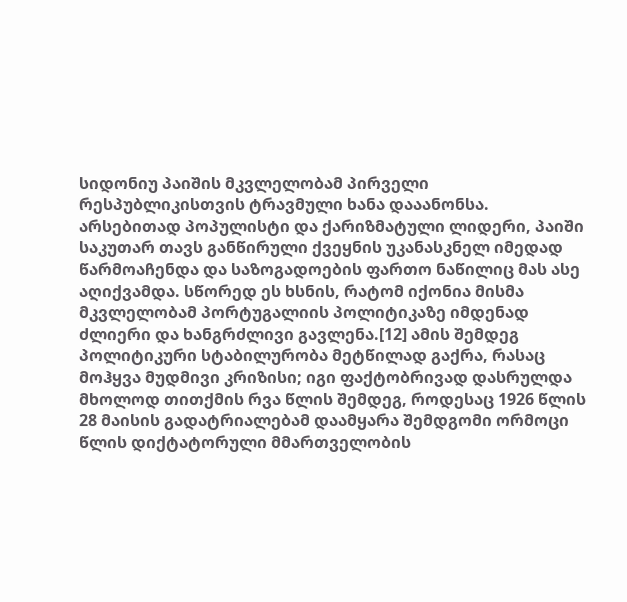სიდონიუ პაიშის მკვლელობამ პირველი რესპუბლიკისთვის ტრავმული ხანა დააანონსა. არსებითად პოპულისტი და ქარიზმატული ლიდერი, პაიში საკუთარ თავს განწირული ქვეყნის უკანასკნელ იმედად წარმოაჩენდა და საზოგადოების ფართო ნაწილიც მას ასე აღიქვამდა. სწორედ ეს ხსნის, რატომ იქონია მისმა მკვლელობამ პორტუგალიის პოლიტიკაზე იმდენად ძლიერი და ხანგრძლივი გავლენა.[12] ამის შემდეგ პოლიტიკური სტაბილურობა მეტწილად გაქრა, რასაც მოჰყვა მუდმივი კრიზისი; იგი ფაქტობრივად დასრულდა მხოლოდ თითქმის რვა წლის შემდეგ, როდესაც 1926 წლის 28 მაისის გადატრიალებამ დაამყარა შემდგომი ორმოცი წლის დიქტატორული მმართველობის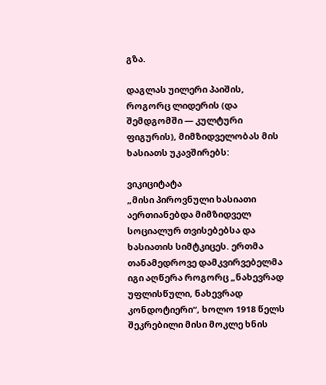გზა.

დაგლას უილერი პაიშის, როგორც ლიდერის (და შემდგომში — კულტური ფიგურის), მიმზიდველობას მის ხასიათს უკავშირებს:

ვიკიციტატა
„მისი პიროვნული ხასიათი აერთიანებდა მიმზიდველ სოციალურ თვისებებსა და ხასიათის სიმტკიცეს. ერთმა თანამედროვე დამკვირვებელმა იგი აღწერა როგორც „ნახევრად უფლისწული, ნახევრად კონდოტიერი“, ხოლო 1918 წელს შეკრებილი მისი მოკლე ხნის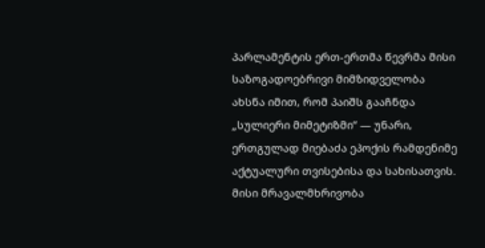პარლამენტის ერთ-ერთმა წევრმა მისი საზოგადოებრივი მიმზიდველობა ახსნა იმით, რომ პაიშს გააჩნდა „სულიერი მიმეტიზმი“ — უნარი, ერთგულად მიებაძა ეპოქის რამდენიმე აქტუალური თვისებისა და სახისათვის. მისი მრავალმხრივობა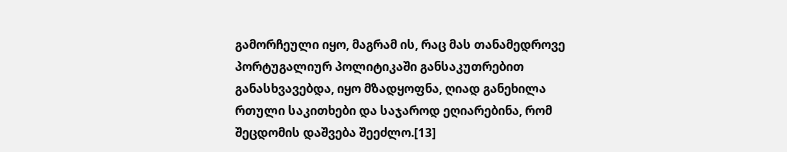გამორჩეული იყო, მაგრამ ის, რაც მას თანამედროვე პორტუგალიურ პოლიტიკაში განსაკუთრებით განასხვავებდა, იყო მზადყოფნა, ღიად განეხილა რთული საკითხები და საჯაროდ ეღიარებინა, რომ შეცდომის დაშვება შეეძლო.[13]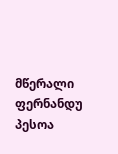მწერალი ფერნანდუ პესოა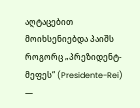აღტაცებით მოიხსენიებდა პაიშს როგორც „პრეზიდენტ-მეფეს“ (Presidente-Rei) —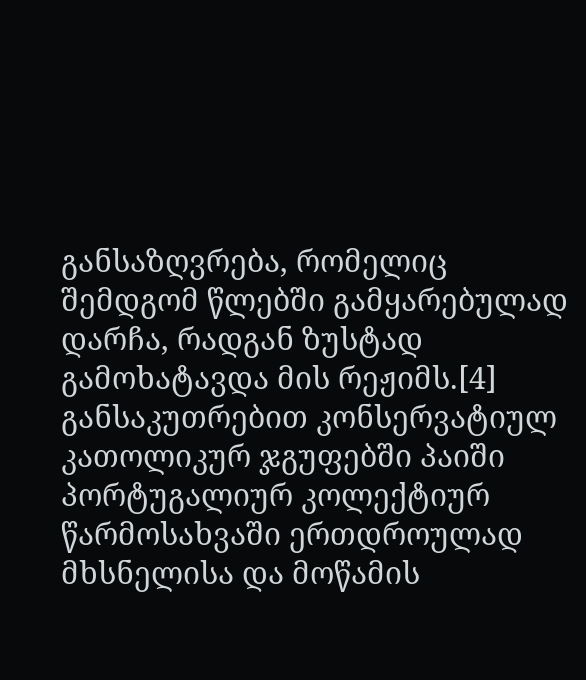განსაზღვრება, რომელიც შემდგომ წლებში გამყარებულად დარჩა, რადგან ზუსტად გამოხატავდა მის რეჟიმს.[4] განსაკუთრებით კონსერვატიულ კათოლიკურ ჯგუფებში პაიში პორტუგალიურ კოლექტიურ წარმოსახვაში ერთდროულად მხსნელისა და მოწამის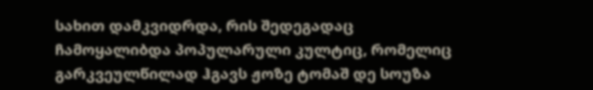სახით დამკვიდრდა, რის შედეგადაც ჩამოყალიბდა პოპულარული კულტიც, რომელიც გარკვეულწილად ჰგავს ჟოზე ტომაშ დე სოუზა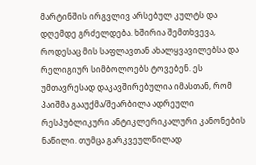მარტინშის ირგვლივ არსებულ კულტს და დღემდე გრძელდება. ხშირია შემთხვევა, როდესაც მის საფლავთან ახალყვავილებსა და რელიგიურ სიმბოლოებს ტოვებენ. ეს უმთავრესად დაკავშირებულია იმასთან, რომ პაიშმა გააუქმა/შეარბილა ადრეული რესპუბლიკური ანტიკლერიკალური კანონების ნაწილი. თუმცა გარკვეულწილად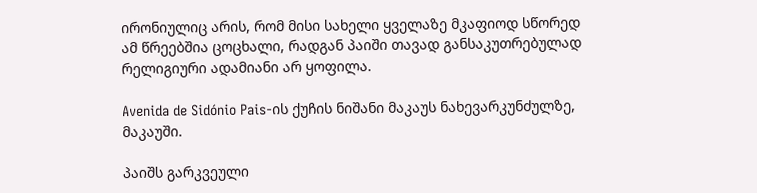ირონიულიც არის, რომ მისი სახელი ყველაზე მკაფიოდ სწორედ ამ წრეებშია ცოცხალი, რადგან პაიში თავად განსაკუთრებულად რელიგიური ადამიანი არ ყოფილა.

Avenida de Sidónio Pais-ის ქუჩის ნიშანი მაკაუს ნახევარკუნძულზე, მაკაუში.

პაიშს გარკვეული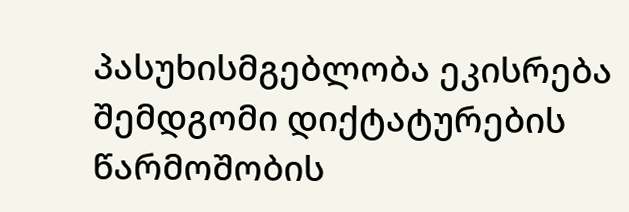პასუხისმგებლობა ეკისრება შემდგომი დიქტატურების წარმოშობის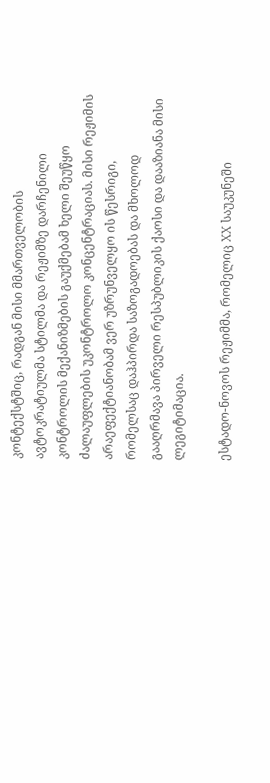კონტექსტშიც, რადგან მისი მმართველობის ავტოკრატიულმა სტილმა და რეჟიმზე დარჩენილი კონტროლის მექანიზმების გაუქმებამ ხელი შეუწყო ძალაუფლების უკონტროლო კონცენტრაციას. მისი რეჟიმის არაეფექტიანობამ ვერ უზრუნველყო ის წესრიგი, რომელსაც დაჰპირდა საზოგადოებას და მხოლოდ გააღრმავა პირველი რესპუბლიკის ქაოსი და დააზიანა მისი ლეგიტიმაცია.

ესტადო-ნოვოს რეჟიმმა, რომელიც XX საუკუნეში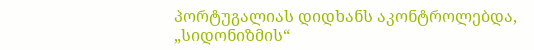პორტუგალიას დიდხანს აკონტროლებდა, „სიდონიზმის“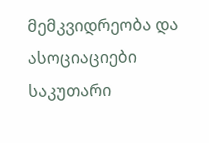მემკვიდრეობა და ასოციაციები საკუთარი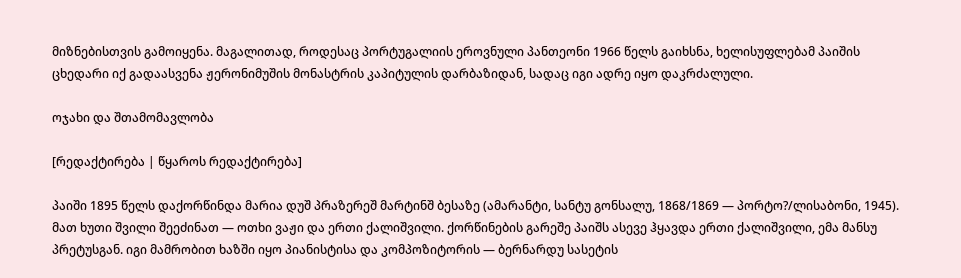მიზნებისთვის გამოიყენა. მაგალითად, როდესაც პორტუგალიის ეროვნული პანთეონი 1966 წელს გაიხსნა, ხელისუფლებამ პაიშის ცხედარი იქ გადაასვენა ჟერონიმუშის მონასტრის კაპიტულის დარბაზიდან, სადაც იგი ადრე იყო დაკრძალული.

ოჯახი და შთამომავლობა

[რედაქტირება | წყაროს რედაქტირება]

პაიში 1895 წელს დაქორწინდა მარია დუშ პრაზერეშ მარტინშ ბესაზე (ამარანტი, სანტუ გონსალუ, 1868/1869 — პორტო?/ლისაბონი, 1945). მათ ხუთი შვილი შეეძინათ — ოთხი ვაჟი და ერთი ქალიშვილი. ქორწინების გარეშე პაიშს ასევე ჰყავდა ერთი ქალიშვილი, ემა მანსუ პრეტუსგან. იგი მამრობით ხაზში იყო პიანისტისა და კომპოზიტორის — ბერნარდუ სასეტის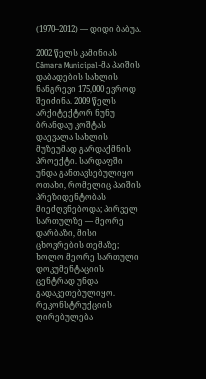(1970–2012) — დიდი ბაბუა.

2002 წელს კამინიას Câmara Municipal-მა პაიშის დაბადების სახლის ნანგრევი 175,000 ევროდ შეიძინა. 2009 წელს არქიტექტორ ნუნუ ბრანდაუ კოშტას დაევალა სახლის მუზეუმად გარდაქმნის პროექტი. სარდაფში უნდა განთავსებულიყო ოთახი, რომელიც პაიშის პრეზიდენტობას მიეძღვნებოდა; პირველ სართულზე — მეორე დარბაზი, მისი ცხოვრების თემაზე; ხოლო მეორე სართული დოკუმენტაციის ცენტრად უნდა გადაკეთებულიყო. რეკონსტრუქციის ღირებულება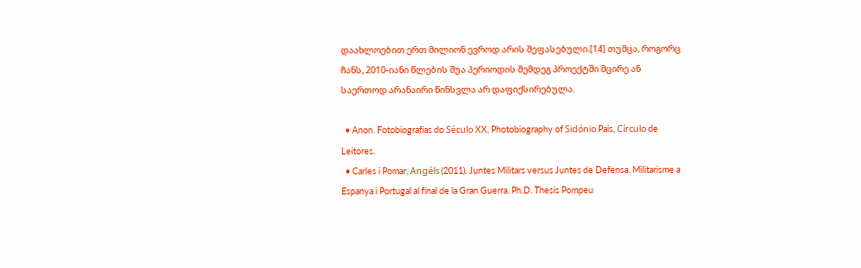დაახლოებით ერთ მილიონ ევროდ არის შეფასებული.[14] თუმცა, როგორც ჩანს, 2010-იანი წლების შუა პერიოდის შემდეგ პროექტში მცირე ან საერთოდ არანაირი წინსვლა არ დაფიქსირებულა.

  • Anon. Fotobiografias do Século XX, Photobiography of Sidónio Pais, Círculo de Leitores.
  • Carles i Pomar, Angéls (2011). Juntes Militars versus Juntes de Defensa. Militarisme a Espanya i Portugal al final de la Gran Guerra. Ph.D. Thesis Pompeu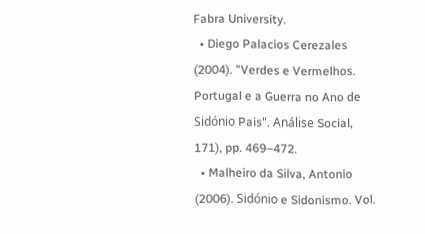Fabra University.
  • Diego Palacios Cerezales (2004). "Verdes e Vermelhos. Portugal e a Guerra no Ano de Sidónio Pais". Análise Social, 171), pp. 469–472.
  • Malheiro da Silva, Antonio (2006). Sidónio e Sidonismo. Vol.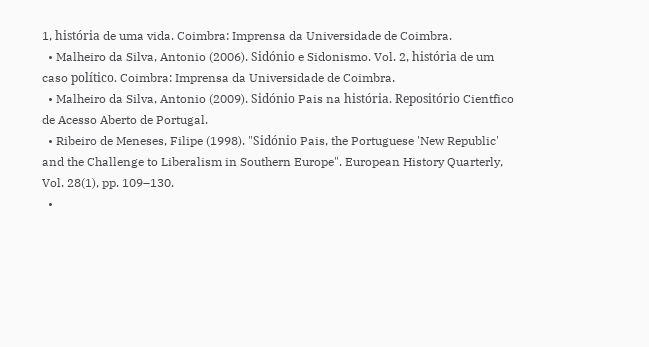1, história de uma vida. Coimbra: Imprensa da Universidade de Coimbra.
  • Malheiro da Silva, Antonio (2006). Sidónio e Sidonismo. Vol. 2, história de um caso político. Coimbra: Imprensa da Universidade de Coimbra.
  • Malheiro da Silva, Antonio (2009). Sidónio Pais na história. Repositório Cientfico de Acesso Aberto de Portugal.
  • Ribeiro de Meneses, Filipe (1998). "Sidónio Pais, the Portuguese 'New Republic' and the Challenge to Liberalism in Southern Europe". European History Quarterly, Vol. 28(1), pp. 109–130.
  •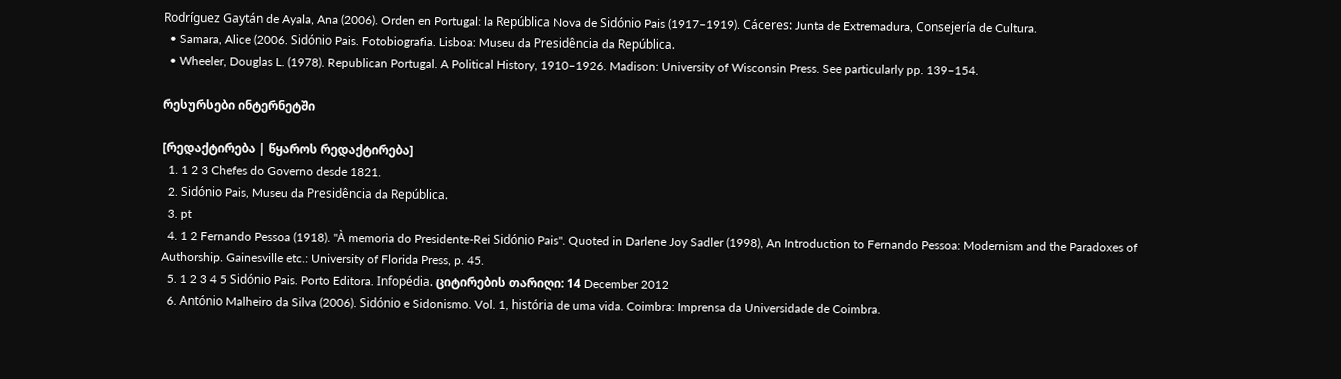Rodríguez Gaytán de Ayala, Ana (2006). Orden en Portugal: la República Nova de Sidónio Pais (1917–1919). Cáceres: Junta de Extremadura, Consejería de Cultura.
  • Samara, Alice (2006. Sidónio Pais. Fotobiografia. Lisboa: Museu da Presidência da República.
  • Wheeler, Douglas L. (1978). Republican Portugal. A Political History, 1910–1926. Madison: University of Wisconsin Press. See particularly pp. 139–154.

რესურსები ინტერნეტში

[რედაქტირება | წყაროს რედაქტირება]
  1. 1 2 3 Chefes do Governo desde 1821.
  2. Sidónio Pais, Museu da Presidência da República.
  3. pt
  4. 1 2 Fernando Pessoa (1918). "À memoria do Presidente-Rei Sidónio Pais". Quoted in Darlene Joy Sadler (1998), An Introduction to Fernando Pessoa: Modernism and the Paradoxes of Authorship. Gainesville etc.: University of Florida Press, p. 45.
  5. 1 2 3 4 5 Sidónio Pais. Porto Editora. Infopédia. ციტირების თარიღი: 14 December 2012
  6. António Malheiro da Silva (2006). Sidónio e Sidonismo. Vol. 1, história de uma vida. Coimbra: Imprensa da Universidade de Coimbra.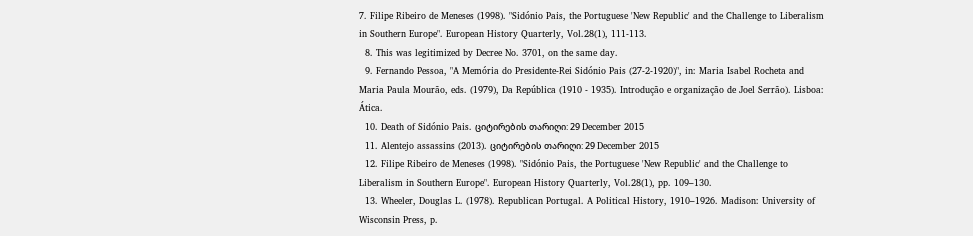7. Filipe Ribeiro de Meneses (1998). "Sidónio Pais, the Portuguese 'New Republic' and the Challenge to Liberalism in Southern Europe". European History Quarterly, Vol.28(1), 111-113.
  8. This was legitimized by Decree No. 3701, on the same day.
  9. Fernando Pessoa, "A Memória do Presidente-Rei Sidónio Pais (27-2-1920)", in: Maria Isabel Rocheta and Maria Paula Mourão, eds. (1979), Da República (1910 - 1935). Introdução e organização de Joel Serrão). Lisboa: Ática.
  10. Death of Sidónio Pais. ციტირების თარიღი: 29 December 2015
  11. Alentejo assassins (2013). ციტირების თარიღი: 29 December 2015
  12. Filipe Ribeiro de Meneses (1998). "Sidónio Pais, the Portuguese 'New Republic' and the Challenge to Liberalism in Southern Europe". European History Quarterly, Vol.28(1), pp. 109–130.
  13. Wheeler, Douglas L. (1978). Republican Portugal. A Political History, 1910–1926. Madison: University of Wisconsin Press, p.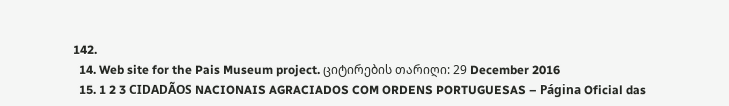142.
  14. Web site for the Pais Museum project. ციტირების თარიღი: 29 December 2016
  15. 1 2 3 CIDADÃOS NACIONAIS AGRACIADOS COM ORDENS PORTUGUESAS – Página Oficial das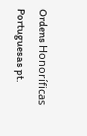Ordens Honoríficas Portuguesas pt.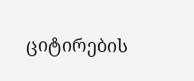ციტირების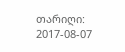თარიღი: 2017-08-07